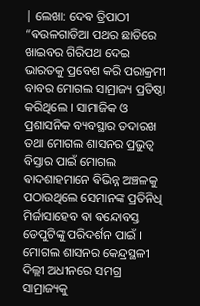| ଲେଖା: ଦେଵ ତ୍ରିପାଠୀ “ଵଉଳଗାଡିଆ ପଥର ଛାତିରେ ଖାଇବର ଗିରିପଥ ଦେଇ ଭାରତକୁ ପ୍ରବେଶ କରି ପରାକ୍ରମୀ ବାବର ମୋଗଲ ସାମ୍ରାଜ୍ୟ ପ୍ରତିଷ୍ଠା କରିଥିଲେ । ସାମାଜିକ ଓ ପ୍ରଶାସନିକ ବ୍ୟବସ୍ଥାର ତଦାରଖ ତଥା ମୋଗଲ ଶାସନର ପ୍ରଭୁତ୍ୱ ବିସ୍ତାର ପାଇଁ ମୋଗଲ ଵାଦଶାହମାନେ ଵିଭିନ୍ନ ଅଞ୍ଚଳକୁ ପଠାଉଥିଲେ ସେମାନଙ୍କ ପ୍ରତିନିଧି ମିର୍ଜାସାହେବ ଵା ଵନ୍ଦୋବସ୍ତ ଡେପୁଟିଙ୍କୁ ପରିଦର୍ଶନ ପାଇଁ । ମୋଗଲ ଶାସନର କେନ୍ଦ୍ରସ୍ଥଳୀ ଦିଲ୍ଲୀ ଅଧୀନରେ ସମଗ୍ର ସାମ୍ରାଜ୍ୟକୁ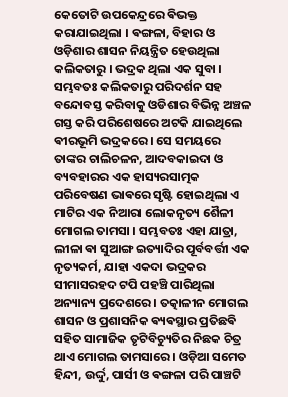କେତୋଟି ଉପକେନ୍ଦ୍ରରେ ଵିଭକ୍ତ କରାଯାଇଥିଲା । ଵଙ୍ଗଳା, ବିହାର ଓ ଓଡ଼ିଶାର ଶାସନ ନିୟନ୍ତ୍ରିତ ହେଉଥିଲା କଲିକତାରୁ । ଭଦ୍ରକ ଥିଲା ଏକ ସୁବା । ସମ୍ଭବତଃ କଲିକତାରୁ ପରିଦର୍ଶନ ସହ ବନ୍ଦୋବସ୍ତ କରିବାକୁ ଓଡିଶାର ବିଭିନ୍ନ ଅଞ୍ଚଳ ଗସ୍ତ କରି ପରିଶେଷରେ ଅଟକି ଯାଇଥିଲେ ଵୀରଭୂମି ଭଦ୍ରକରେ । ସେ ସମୟରେ ତାଙ୍କର ଚାଲିଚଳନ, ଆଦବକାଇଦା ଓ ବ୍ୟବହାରର ଏକ ହାସ୍ୟରସାତ୍ମକ ପରିବେଷଣ ଭାଵରେ ସୃଷ୍ଟି ହୋଇଥିଲା ଏ ମାଟିର ଏକ ନିଆରା ଲୋକନୃତ୍ୟ ଶୈଳୀ ମୋଗଲ ତାମସା । ସମ୍ଭବତଃ ଏହା ଯାତ୍ରା, ଲୀଳା ଵା ସୁଆଙ୍ଗ ଇତ୍ୟାଦିର ପୂର୍ବବର୍ତ୍ତୀ ଏକ ନୃତ୍ୟକର୍ମ, ଯାହା ଏକଦା ଭଦ୍ରକର ସୀମାସରହଦ ଟପି ପହଞ୍ଚି ପାରିଥିଲା ଅନ୍ୟାନ୍ୟ ପ୍ରଦେଶରେ । ତତ୍କାଳୀନ ମୋଗଲ ଶାସନ ଓ ପ୍ରଶାସନିକ ଵ୍ୟଵସ୍ଥାର ପ୍ରତିଛଵି ସହିତ ସାମାଜିକ ତୃଟିବିଚ୍ୟୁତିର ନିଛକ ଚିତ୍ର ଥାଏ ମୋଗଲ ତାମସାରେ । ଓଡ଼ିଆ ସମେତ ହିନ୍ଦୀ, ଉର୍ଦ୍ଦୁ, ପାର୍ସୀ ଓ ଵଙ୍ଗଳା ପରି ପାଞ୍ଚଟି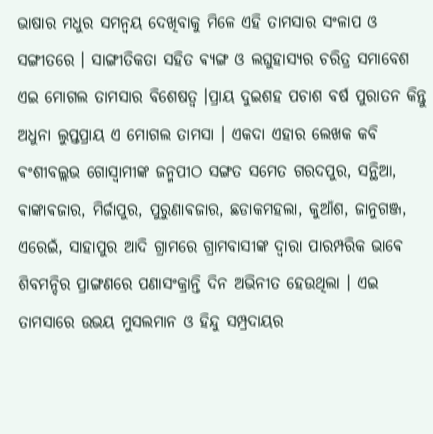ଭାଷାର ମଧୁର ସମନ୍ୱୟ ଦେଖିବାକୁ ମିଳେ ଏହି ତାମସାର ସଂଳାପ ଓ ସଙ୍ଗୀତରେ । ସାଙ୍ଗୀତିକତା ସହିତ ଵ୍ୟଙ୍ଗ ଓ ଲଘୁହାସ୍ୟର ଚରିତ୍ର ସମାବେଶ ଏଇ ମୋଗଲ ତାମସାର ବିଶେଷତ୍ଵ ।ପ୍ରାୟ ଦୁଇଶହ ପଚାଶ ବର୍ଷ ପୁରାତନ କିନ୍ତୁ ଅଧୁନା ଲୁପ୍ତପ୍ରାୟ ଏ ମୋଗଲ ତାମସା । ଏକଦା ଏହାର ଲେଖକ କବି ଵଂଶୀବଲ୍ଲଭ ଗୋସ୍ବାମୀଙ୍କ ଜନ୍ମପୀଠ ସଙ୍ଗତ ସମେତ ଗରଦପୁର, ସନ୍ଥିଆ, ଵାଙ୍କାଵଜାର, ମିର୍ଜାପୁର, ପୁରୁଣାଵଜାର, ଛଡାକମହଲା, କୁଆଁଶ, ଜାନୁଗଞ୍ଜ, ଏରେଇଁ, ସାହାପୁର ଆଦି ଗ୍ରାମରେ ଗ୍ରାମବାସୀଙ୍କ ଦ୍ବାରା ପାରମ୍ପରିକ ଭାଵେ ଶିବମନ୍ଦିର ପ୍ରାଙ୍ଗଣରେ ପଣାସଂକ୍ରାନ୍ତି ଦିନ ଅଭିନୀତ ହେଉଥିଲା । ଏଇ ତାମସାରେ ଉଭୟ ମୁସଲମାନ ଓ ହିନ୍ଦୁ ସମ୍ପ୍ରଦାୟର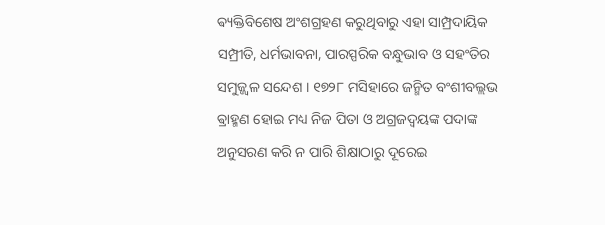ଵ୍ୟକ୍ତିବିଶେଷ ଅଂଶଗ୍ରହଣ କରୁଥିବାରୁ ଏହା ସାମ୍ପ୍ରଦାୟିକ ସମ୍ପ୍ରୀତି, ଧର୍ମଭାବନା, ପାରସ୍ପରିକ ବନ୍ଧୁଭାବ ଓ ସହଂତିର ସମୁଜ୍ଜ୍ୱଳ ସନ୍ଦେଶ । ୧୭୨୮ ମସିହାରେ ଜନ୍ମିତ ବଂଶୀବଲ୍ଲଭ ଵ୍ରାହ୍ମଣ ହୋଇ ମଧ୍ୟ ନିଜ ପିତା ଓ ଅଗ୍ରଜଦ୍ଵୟଙ୍କ ପଦାଙ୍କ ଅନୁସରଣ କରି ନ ପାରି ଶିକ୍ଷାଠାରୁ ଦୂରେଇ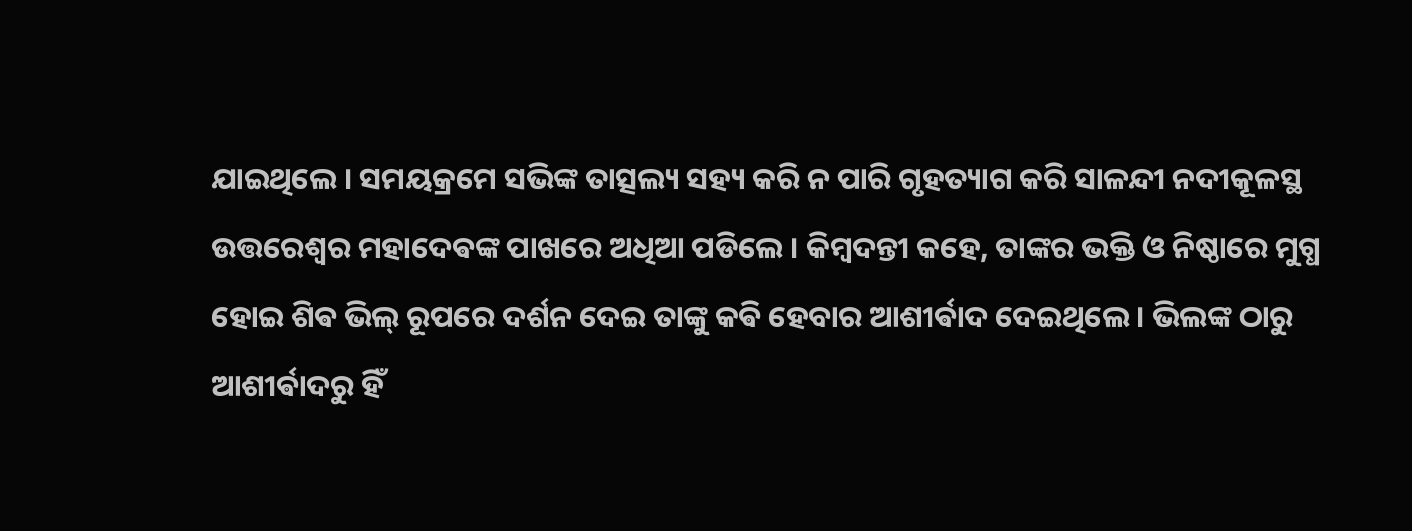ଯାଇଥିଲେ । ସମୟକ୍ରମେ ସଭିଙ୍କ ତାତ୍ସଲ୍ୟ ସହ୍ୟ କରି ନ ପାରି ଗୃହତ୍ୟାଗ କରି ସାଳନ୍ଦୀ ନଦୀକୂଳସ୍ଥ ଉତ୍ତରେଶ୍ୱର ମହାଦେଵଙ୍କ ପାଖରେ ଅଧିଆ ପଡିଲେ । କିମ୍ବଦନ୍ତୀ କହେ, ତାଙ୍କର ଭକ୍ତି ଓ ନିଷ୍ଠାରେ ମୁଗ୍ଧ ହୋଇ ଶିଵ ଭିଲ୍ ରୂପରେ ଦର୍ଶନ ଦେଇ ତାଙ୍କୁ କଵି ହେବାର ଆଶୀର୍ଵାଦ ଦେଇଥିଲେ । ଭିଲଙ୍କ ଠାରୁ ଆଶୀର୍ଵାଦରୁ ହିଁ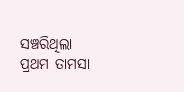ସଞ୍ଚରିଥିଲା ପ୍ରଥମ ତାମସା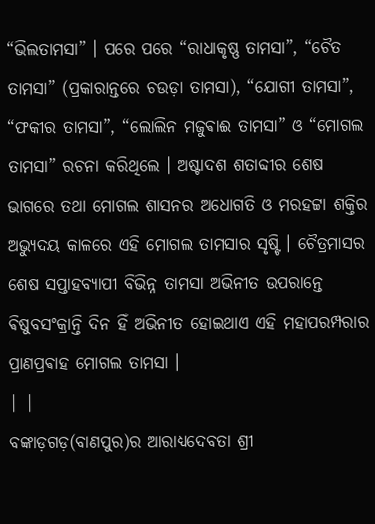“ଭିଲତାମସା” । ପରେ ପରେ “ରାଧାକୃଷ୍ଣ ତାମସା”, “ଚୈତ ତାମସା” (ପ୍ରକାରାନ୍ତରେ ଚଉଡ଼ା ତାମସା), “ଯୋଗୀ ତାମସା”, “ଫକୀର ତାମସା”, “ଲୋଲିନ ମଜୁଵାଈ ତାମସା” ଓ “ମୋଗଲ ତାମସା” ରଚନା କରିଥିଲେ । ଅଷ୍ଟାଦଶ ଶତାବ୍ଦୀର ଶେଷ ଭାଗରେ ତଥା ମୋଗଲ ଶାସନର ଅଧୋଗତି ଓ ମରହଟ୍ଟା ଶକ୍ତିର ଅଭ୍ୟୁଦୟ କାଳରେ ଏହି ମୋଗଲ ତାମସାର ସୃଷ୍ଟି । ଚୈତ୍ରମାସର ଶେଷ ସପ୍ତାହବ୍ୟାପୀ ବିଭିନ୍ନ ତାମସା ଅଭିନୀତ ଉପରାନ୍ତେ ଵିଷୁବସଂକ୍ରାନ୍ତି ଦିନ ହିଁ ଅଭିନୀତ ହୋଇଥାଏ ଏହି ମହାପରମ୍ପରାର ପ୍ରାଣପ୍ରଵାହ ମୋଗଲ ତାମସା ।
| |
ବଙ୍କାଡ଼ଗଡ଼(ବାଣପୁର)ର ଆରାଧ୍ୟଦେବତା ଶ୍ରୀ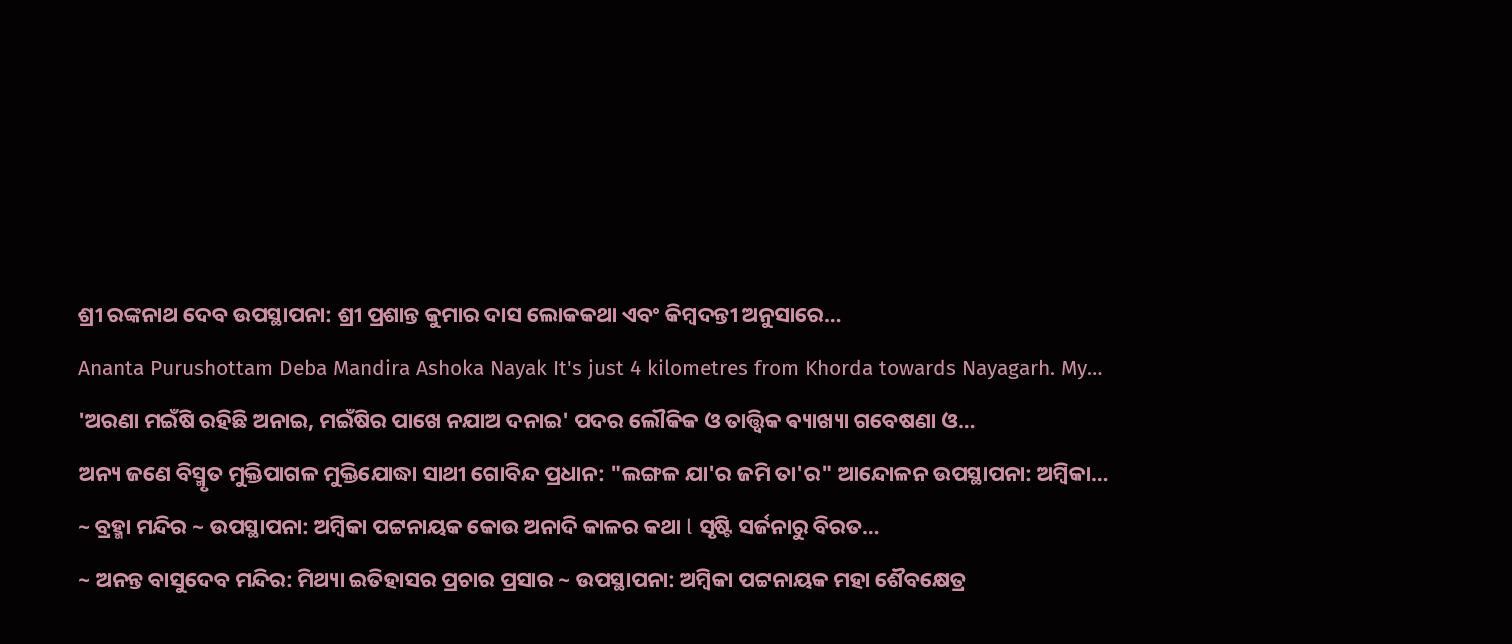ଶ୍ରୀ ରଙ୍କନାଥ ଦେବ ଉପସ୍ଥାପନା: ଶ୍ରୀ ପ୍ରଶାନ୍ତ କୁମାର ଦାସ ଲୋକକଥା ଏବଂ କିମ୍ବଦନ୍ତୀ ଅନୁସାରେ…
Ananta Purushottam Deba Mandira Ashoka Nayak It's just 4 kilometres from Khorda towards Nayagarh. My…
'ଅରଣା ମଇଁଷି ରହିଛି ଅନାଇ, ମଇଁଷିର ପାଖେ ନଯାଅ ଦନାଇ' ପଦର ଲୌକିକ ଓ ତାତ୍ତ୍ଵିକ ଵ୍ୟାଖ୍ୟା ଗବେଷଣା ଓ…
ଅନ୍ୟ ଜଣେ ବିସ୍ମୃତ ମୁକ୍ତିପାଗଳ ମୁକ୍ତିଯୋଦ୍ଧା ସାଥୀ ଗୋବିନ୍ଦ ପ୍ରଧାନ: "ଲଙ୍ଗଳ ଯା'ର ଜମି ତା'ର" ଆନ୍ଦୋଳନ ଉପସ୍ଥାପନା: ଅମ୍ବିକା…
~ ବ୍ରହ୍ମା ମନ୍ଦିର ~ ଉପସ୍ଥାପନା: ଅମ୍ବିକା ପଟ୍ଟନାୟକ କୋଉ ଅନାଦି କାଳର କଥା l ସୃଷ୍ଟି ସର୍ଜନାରୁ ବିରତ…
~ ଅନନ୍ତ ବାସୁଦେବ ମନ୍ଦିର: ମିଥ୍ୟା ଇତିହାସର ପ୍ରଚାର ପ୍ରସାର ~ ଉପସ୍ଥାପନା: ଅମ୍ବିକା ପଟ୍ଟନାୟକ ମହା ଶୈବକ୍ଷେତ୍ର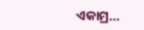ଏକାମ୍ର…